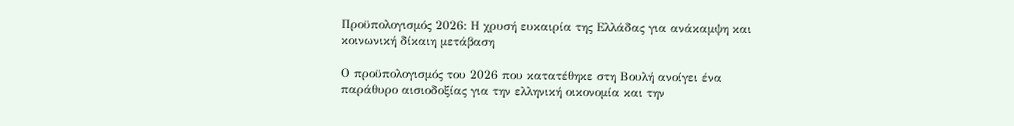Προϋπολογισμός 2026: Η χρυσή ευκαιρία της Ελλάδας για ανάκαμψη και κοινωνική δίκαιη μετάβαση

Ο προϋπολογισμός του 2026 που κατατέθηκε στη Βουλή ανοίγει ένα παράθυρο αισιοδοξίας για την ελληνική οικονομία και την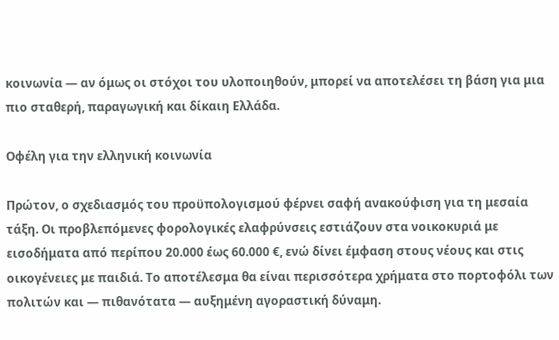κοινωνία — αν όμως οι στόχοι του υλοποιηθούν, μπορεί να αποτελέσει τη βάση για μια πιο σταθερή, παραγωγική και δίκαιη Ελλάδα.

Οφέλη για την ελληνική κοινωνία

Πρώτον, ο σχεδιασμός του προϋπολογισμού φέρνει σαφή ανακούφιση για τη μεσαία τάξη. Οι προβλεπόμενες φορολογικές ελαφρύνσεις εστιάζουν στα νοικοκυριά με εισοδήματα από περίπου 20.000 έως 60.000 €, ενώ δίνει έμφαση στους νέους και στις οικογένειες με παιδιά. Το αποτέλεσμα θα είναι περισσότερα χρήματα στο πορτοφόλι των πολιτών και — πιθανότατα — αυξημένη αγοραστική δύναμη.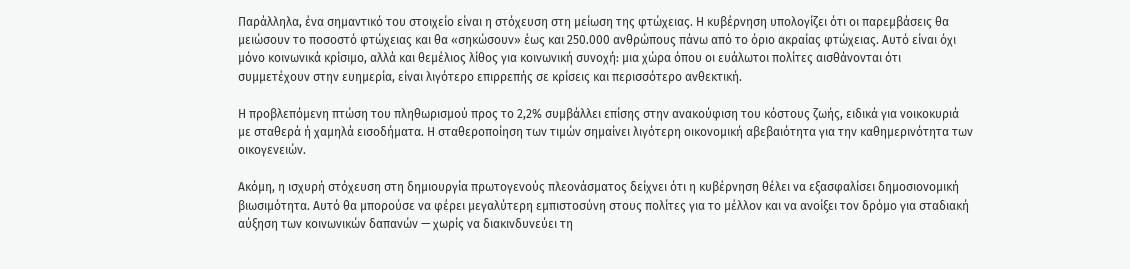Παράλληλα, ένα σημαντικό του στοιχείο είναι η στόχευση στη μείωση της φτώχειας. Η κυβέρνηση υπολογίζει ότι οι παρεμβάσεις θα μειώσουν το ποσοστό φτώχειας και θα «σηκώσουν» έως και 250.000 ανθρώπους πάνω από το όριο ακραίας φτώχειας. Αυτό είναι όχι μόνο κοινωνικά κρίσιμο, αλλά και θεμέλιος λίθος για κοινωνική συνοχή: μια χώρα όπου οι ευάλωτοι πολίτες αισθάνονται ότι συμμετέχουν στην ευημερία, είναι λιγότερο επιρρεπής σε κρίσεις και περισσότερο ανθεκτική.

Η προβλεπόμενη πτώση του πληθωρισμού προς το 2,2% συμβάλλει επίσης στην ανακούφιση του κόστους ζωής, ειδικά για νοικοκυριά με σταθερά ή χαμηλά εισοδήματα. Η σταθεροποίηση των τιμών σημαίνει λιγότερη οικονομική αβεβαιότητα για την καθημερινότητα των οικογενειών.

Ακόμη, η ισχυρή στόχευση στη δημιουργία πρωτογενούς πλεονάσματος δείχνει ότι η κυβέρνηση θέλει να εξασφαλίσει δημοσιονομική βιωσιμότητα. Αυτό θα μπορούσε να φέρει μεγαλύτερη εμπιστοσύνη στους πολίτες για το μέλλον και να ανοίξει τον δρόμο για σταδιακή αύξηση των κοινωνικών δαπανών — χωρίς να διακινδυνεύει τη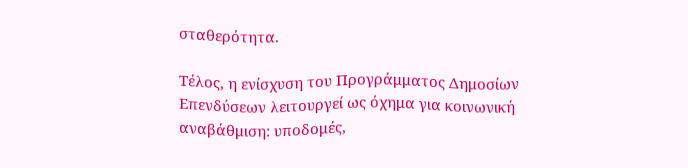σταθερότητα.

Τέλος, η ενίσχυση του Προγράμματος Δημοσίων Επενδύσεων λειτουργεί ως όχημα για κοινωνική αναβάθμιση: υποδομές,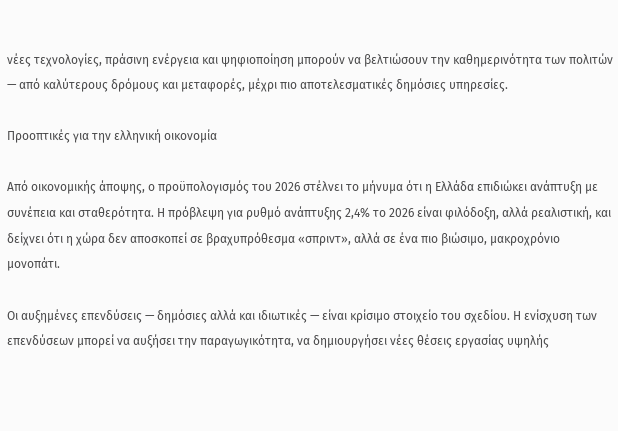νέες τεχνολογίες, πράσινη ενέργεια και ψηφιοποίηση μπορούν να βελτιώσουν την καθημερινότητα των πολιτών — από καλύτερους δρόμους και μεταφορές, μέχρι πιο αποτελεσματικές δημόσιες υπηρεσίες.

Προοπτικές για την ελληνική οικονομία

Από οικονομικής άποψης, ο προϋπολογισμός του 2026 στέλνει το μήνυμα ότι η Ελλάδα επιδιώκει ανάπτυξη με συνέπεια και σταθερότητα. Η πρόβλεψη για ρυθμό ανάπτυξης 2,4% το 2026 είναι φιλόδοξη, αλλά ρεαλιστική, και δείχνει ότι η χώρα δεν αποσκοπεί σε βραχυπρόθεσμα «σπριντ», αλλά σε ένα πιο βιώσιμο, μακροχρόνιο μονοπάτι.

Οι αυξημένες επενδύσεις — δημόσιες αλλά και ιδιωτικές — είναι κρίσιμο στοιχείο του σχεδίου. Η ενίσχυση των επενδύσεων μπορεί να αυξήσει την παραγωγικότητα, να δημιουργήσει νέες θέσεις εργασίας υψηλής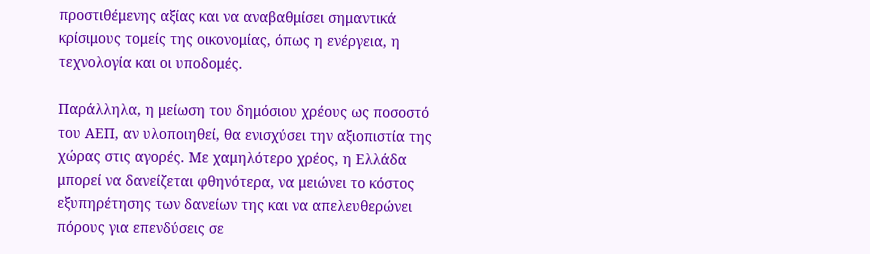προστιθέμενης αξίας και να αναβαθμίσει σημαντικά κρίσιμους τομείς της οικονομίας, όπως η ενέργεια, η τεχνολογία και οι υποδομές.

Παράλληλα, η μείωση του δημόσιου χρέους ως ποσοστό του ΑΕΠ, αν υλοποιηθεί, θα ενισχύσει την αξιοπιστία της χώρας στις αγορές. Με χαμηλότερο χρέος, η Ελλάδα μπορεί να δανείζεται φθηνότερα, να μειώνει το κόστος εξυπηρέτησης των δανείων της και να απελευθερώνει πόρους για επενδύσεις σε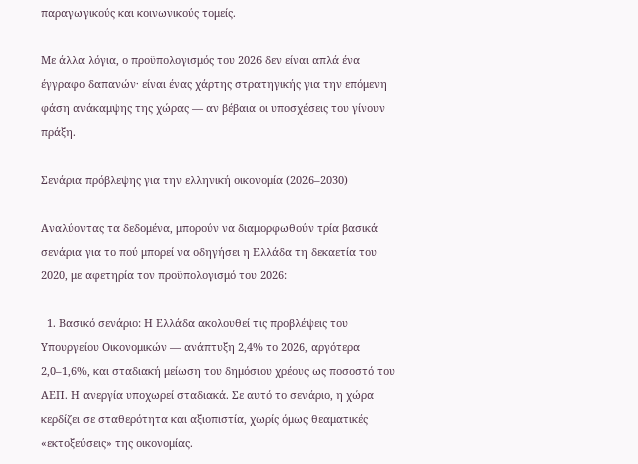παραγωγικούς και κοινωνικούς τομείς.

Με άλλα λόγια, ο προϋπολογισμός του 2026 δεν είναι απλά ένα έγγραφο δαπανών· είναι ένας χάρτης στρατηγικής για την επόμενη φάση ανάκαμψης της χώρας — αν βέβαια οι υποσχέσεις του γίνουν πράξη.

Σενάρια πρόβλεψης για την ελληνική οικονομία (2026–2030)

Αναλύοντας τα δεδομένα, μπορούν να διαμορφωθούν τρία βασικά σενάρια για το πού μπορεί να οδηγήσει η Ελλάδα τη δεκαετία του 2020, με αφετηρία τον προϋπολογισμό του 2026:

  1. Βασικό σενάριο: Η Ελλάδα ακολουθεί τις προβλέψεις του Υπουργείου Οικονομικών — ανάπτυξη 2,4% το 2026, αργότερα 2,0–1,6%, και σταδιακή μείωση του δημόσιου χρέους ως ποσοστό του ΑΕΠ. Η ανεργία υποχωρεί σταδιακά. Σε αυτό το σενάριο, η χώρα κερδίζει σε σταθερότητα και αξιοπιστία, χωρίς όμως θεαματικές «εκτοξεύσεις» της οικονομίας.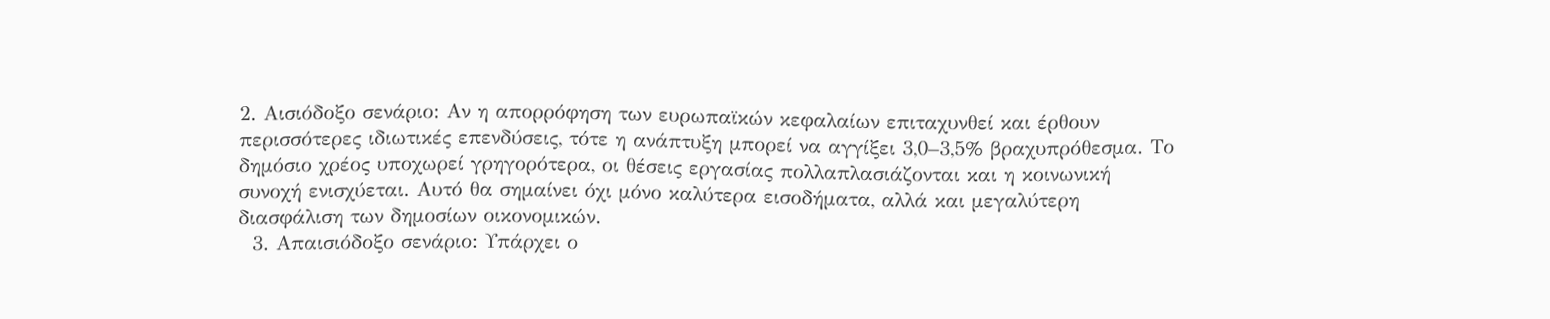2. Αισιόδοξο σενάριο: Αν η απορρόφηση των ευρωπαϊκών κεφαλαίων επιταχυνθεί και έρθουν περισσότερες ιδιωτικές επενδύσεις, τότε η ανάπτυξη μπορεί να αγγίξει 3,0–3,5% βραχυπρόθεσμα. Το δημόσιο χρέος υποχωρεί γρηγορότερα, οι θέσεις εργασίας πολλαπλασιάζονται και η κοινωνική συνοχή ενισχύεται. Αυτό θα σημαίνει όχι μόνο καλύτερα εισοδήματα, αλλά και μεγαλύτερη διασφάλιση των δημοσίων οικονομικών.
  3. Απαισιόδοξο σενάριο: Υπάρχει ο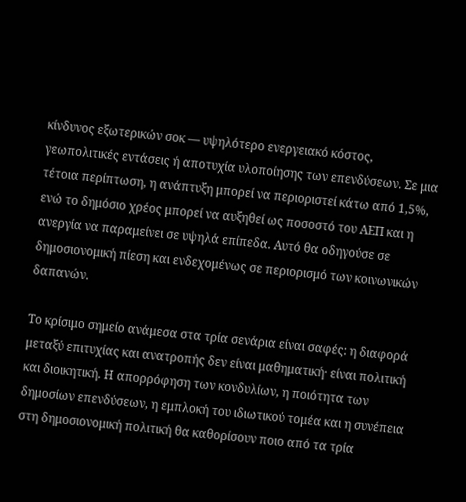κίνδυνος εξωτερικών σοκ — υψηλότερο ενεργειακό κόστος, γεωπολιτικές εντάσεις ή αποτυχία υλοποίησης των επενδύσεων. Σε μια τέτοια περίπτωση, η ανάπτυξη μπορεί να περιοριστεί κάτω από 1,5%, ενώ το δημόσιο χρέος μπορεί να αυξηθεί ως ποσοστό του ΑΕΠ και η ανεργία να παραμείνει σε υψηλά επίπεδα. Αυτό θα οδηγούσε σε δημοσιονομική πίεση και ενδεχομένως σε περιορισμό των κοινωνικών δαπανών.

Το κρίσιμο σημείο ανάμεσα στα τρία σενάρια είναι σαφές: η διαφορά μεταξύ επιτυχίας και ανατροπής δεν είναι μαθηματική· είναι πολιτική και διοικητική. Η απορρόφηση των κονδυλίων, η ποιότητα των δημοσίων επενδύσεων, η εμπλοκή του ιδιωτικού τομέα και η συνέπεια στη δημοσιονομική πολιτική θα καθορίσουν ποιο από τα τρία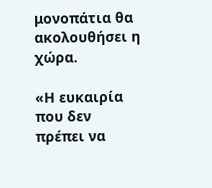μονοπάτια θα ακολουθήσει η χώρα.

«Η ευκαιρία που δεν πρέπει να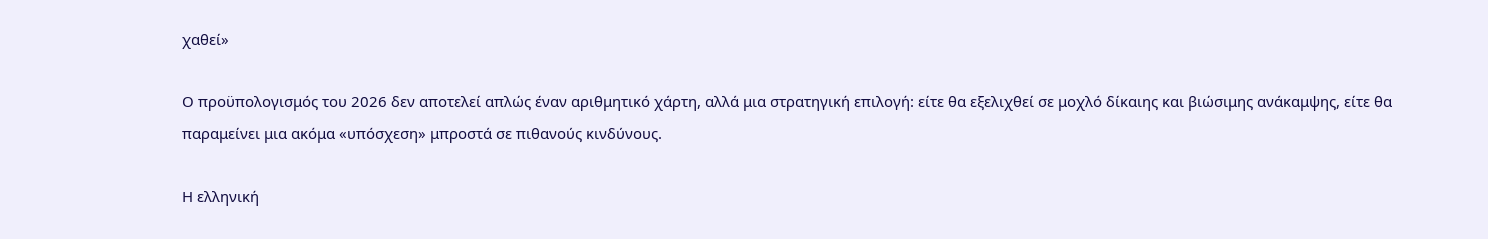χαθεί»

Ο προϋπολογισμός του 2026 δεν αποτελεί απλώς έναν αριθμητικό χάρτη, αλλά μια στρατηγική επιλογή: είτε θα εξελιχθεί σε μοχλό δίκαιης και βιώσιμης ανάκαμψης, είτε θα παραμείνει μια ακόμα «υπόσχεση» μπροστά σε πιθανούς κινδύνους.

Η ελληνική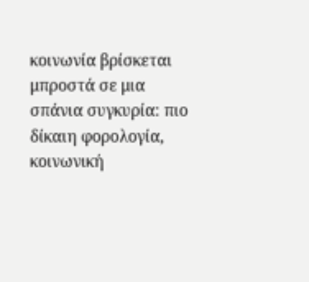κοινωνία βρίσκεται μπροστά σε μια σπάνια συγκυρία: πιο δίκαιη φορολογία, κοινωνική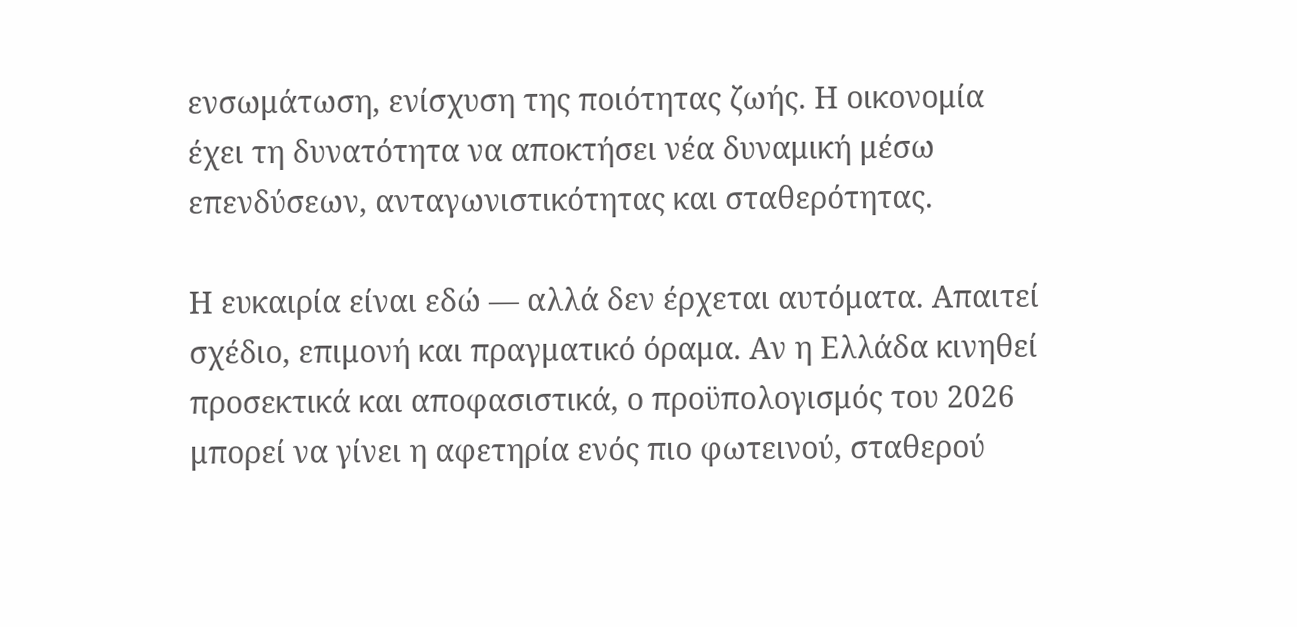ενσωμάτωση, ενίσχυση της ποιότητας ζωής. Η οικονομία έχει τη δυνατότητα να αποκτήσει νέα δυναμική μέσω επενδύσεων, ανταγωνιστικότητας και σταθερότητας.

Η ευκαιρία είναι εδώ — αλλά δεν έρχεται αυτόματα. Απαιτεί σχέδιο, επιμονή και πραγματικό όραμα. Αν η Ελλάδα κινηθεί προσεκτικά και αποφασιστικά, ο προϋπολογισμός του 2026 μπορεί να γίνει η αφετηρία ενός πιο φωτεινού, σταθερού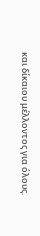και δίκαιου μέλλοντος για όλους.